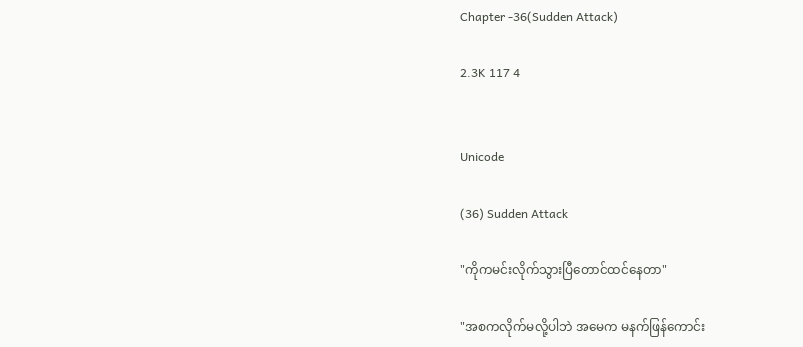Chapter -36(Sudden Attack)

2.3K 117 4


Unicode

(36) Sudden Attack

"ကိုကမင်းလိုက်သွားပြီတောင်ထင်နေတာ"

"အစကလိုက်မလို့ပါဘဲ အမေက မနက်ဖြန်ကောင်း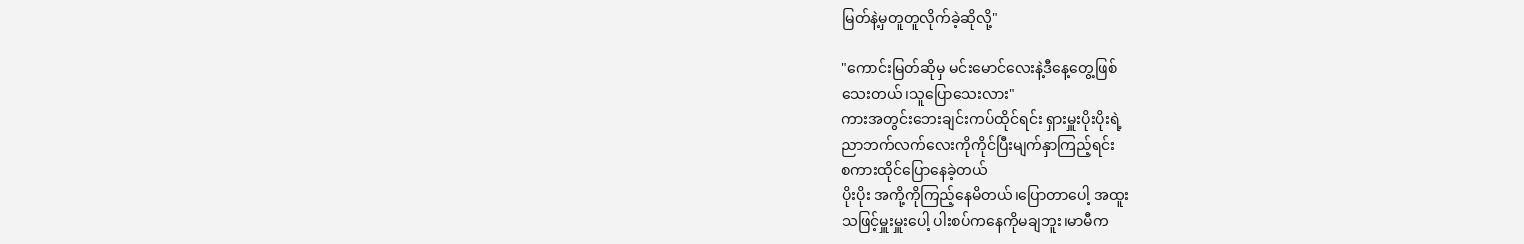မြတ်နဲ့မှတူတူလိုက်ခဲ့ဆိုလို့"

"ကောင်းမြတ်ဆိုမှ မင်းမောင်လေးနဲ့ဒီနေ့တွေ့ဖြစ်
သေးတယ်၊သူပြောသေးလား"
ကားအတွင်းဘေးချင်းကပ်ထိုင်ရင်း ရှားမှူးပိုးပိုးရဲ့
ညာဘက်လက်လေးကိုကိုင်ပြီးမျက်နှာကြည့်ရင်း
စကားထိုင်ပြောနေခဲ့တယ်
ပိုးပိုး အကို့ကိုကြည့်နေမိတယ်၊ပြောတာပေါ့ အထူး
သဖြင့်မှူးမှူးပေါ့ ပါးစပ်ကနေကိုမချဘူး၊မာမီက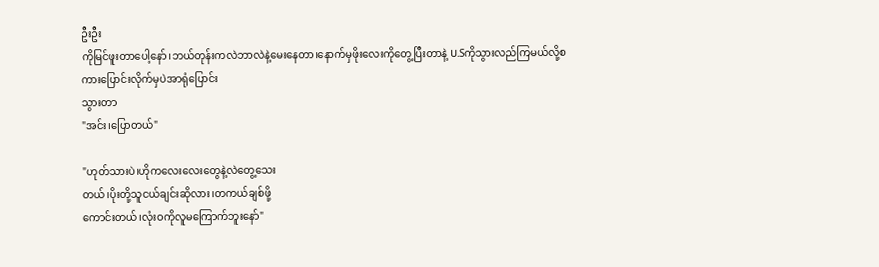ဦးဦး
ကိုမြင်ဖူးတာပေါ့နော်၊ဘယ်တုန်းကလဲဘာလဲနဲ့မေးနေတာ၊နောက်မှဖိုးလေးကိုတွေ့ပြီးတာနဲ့ U.Sကိုသွားလည်ကြမယ်လို့စကားပြောင်းလိုက်မှပဲအာရုံပြောင်း
သွားတာ
"အင်း၊ပြောတယ်"

"ဟုတ်သားပဲ၊ဟိုကလေးလေးတွေနဲ့လဲတွေ့သေး
တယ်၊ပိုးတို့သူငယ်ချင်းဆိုလား၊တကယ်ချစ်ဖို့
ကောင်းတယ်၊လုံးဝကိုလူမကြောက်ဘူးနော်"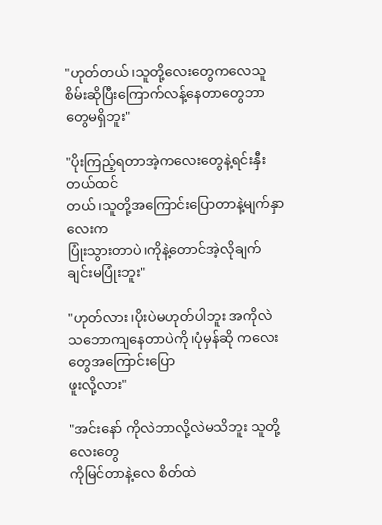"ဟုတ်တယ်၊သူတို့လေးတွေကလေသူစိမ်းဆိုပြီးကြောက်လန့်နေတာတွေဘာတွေမရှိဘူး"

"ပိုးကြည့်ရတာအဲ့ကလေးတွေနဲ့ရင်းနှီးတယ်ထင်
တယ်၊သူတို့အကြောင်းပြောတာနဲ့မျက်နှာလေးက
ပြုံးသွားတာပဲ၊ကိုနဲ့တောင်အဲ့လိုချက်ချင်းမပြုံးဘူး"

"ဟုတ်လား၊ပိုးပဲမဟုတ်ပါဘူး အကိုလဲသဘောကျနေတာပဲကို၊ပုံမှန်ဆို ကလေးတွေအကြောင်းပြော
ဖူးလို့လား"

"အင်းနော် ကိုလဲဘာလို့လဲမသိဘူး သူတို့လေးတွေ
ကိုမြင်တာနဲ့လေ စိတ်ထဲ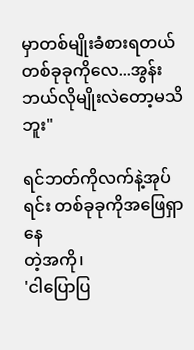မှာတစ်မျိုးခံစားရတယ်
တစ်ခုခုကိုလေ...အွန်းဘယ်လိုမျိုးလဲတော့မသိဘူး"

ရင်ဘတ်ကိုလက်နဲ့အုပ်ရင်း တစ်ခုခုကိုအဖြေရှာနေ
တဲ့အကို၊
'ငါပြောပြ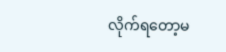လိုက်ရတော့မ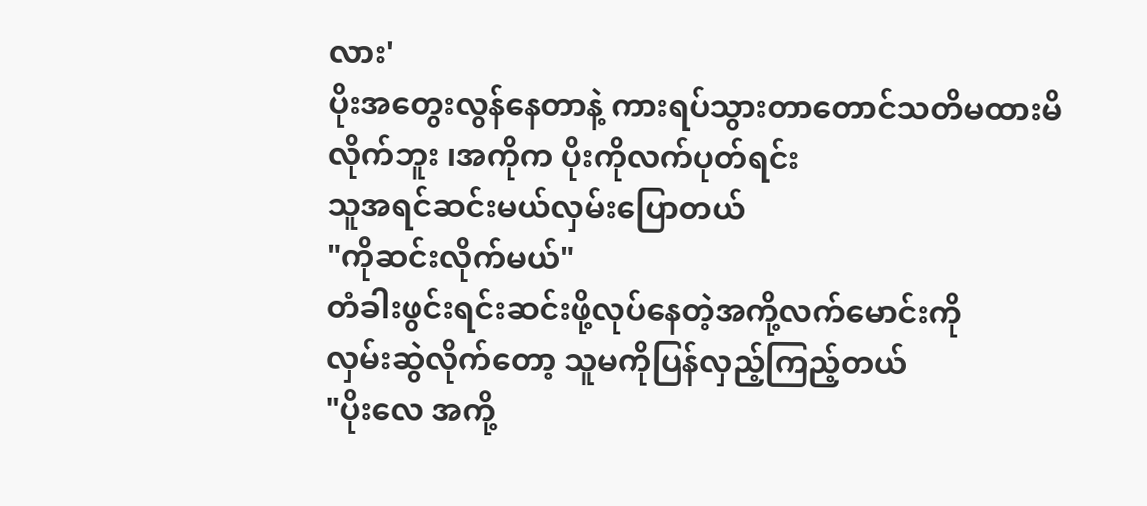လား'
ပိုးအတွေးလွန်နေတာနဲ့ ကားရပ်သွားတာတောင်သတိမထားမိလိုက်ဘူး ၊အကိုက ပိုးကိုလက်ပုတ်ရင်း
သူအရင်ဆင်းမယ်လှမ်းပြောတယ်
"ကိုဆင်းလိုက်မယ်"
တံခါးဖွင်းရင်းဆင်းဖို့လုပ်နေတဲ့အကို့လက်မောင်းကို
လှမ်းဆွဲလိုက်တော့ သူမကိုပြန်လှည့်ကြည့်တယ်
"ပိုးလေ အကို့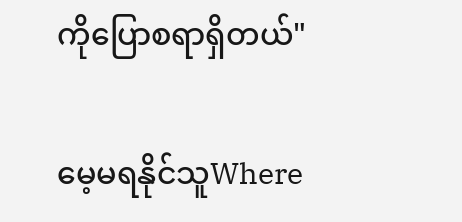ကိုပြောစရာရှိတယ်"

မေ့မရနိုင်သူWhere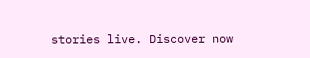stories live. Discover now